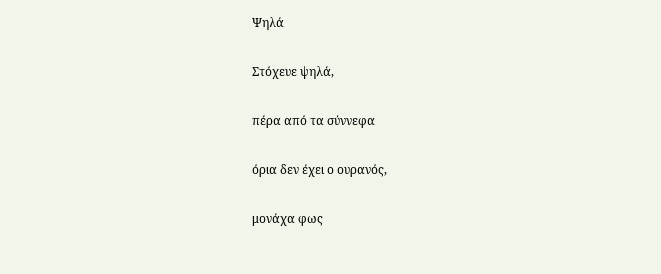Ψηλά

Στόχευε ψηλά,

πέρα από τα σύννεφα

όρια δεν έχει ο ουρανός,

μονάχα φως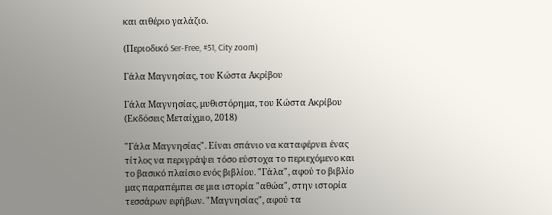και αιθέριο γαλάζιο.

(Περιοδικό Ser-Free, #51, City zoom)

Γάλα Μαγνησίας, του Κώστα Ακρίβου

Γάλα Μαγνησίας, μυθιστόρημα, του Κώστα Ακρίβου (Εκδόσεις Μεταίχμιο, 2018)

"Γάλα Μαγνησίας". Είναι σπάνιο να καταφέρνει ένας τίτλος να περιγράψει τόσο εύστοχα το περιεχόμενο και το βασικό πλαίσιο ενός βιβλίου. "Γάλα", αφού το βιβλίο μας παραπέμπει σε μια ιστορία "αθώα", στην ιστορία τεσσάρων εφήβων. "Μαγνησίας", αφού τα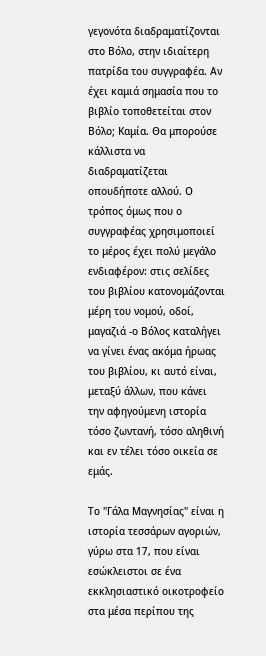γεγονότα διαδραματίζονται στο Βόλο, στην ιδιαίτερη πατρίδα του συγγραφέα. Αν έχει καμιά σημασία που το βιβλίο τοποθετείται στον Βόλο; Καμία. Θα μπορούσε κάλλιστα να διαδραματίζεται οπουδήποτε αλλού. Ο τρόπος όμως που ο συγγραφέας χρησιμοποιεί το μέρος έχει πολύ μεγάλο ενδιαφέρον: στις σελίδες του βιβλίου κατονομάζονται μέρη του νομού, οδοί, μαγαζιά -ο Βόλος καταλήγει να γίνει ένας ακόμα ήρωας του βιβλίου, κι αυτό είναι, μεταξύ άλλων, που κάνει την αφηγούμενη ιστορία τόσο ζωντανή, τόσο αληθινή και εν τέλει τόσο οικεία σε εμάς.

Το "Γάλα Μαγνησίας" είναι η ιστορία τεσσάρων αγοριών, γύρω στα 17, που είναι εσώκλειστοι σε ένα εκκλησιαστικό οικοτροφείο στα μέσα περίπου της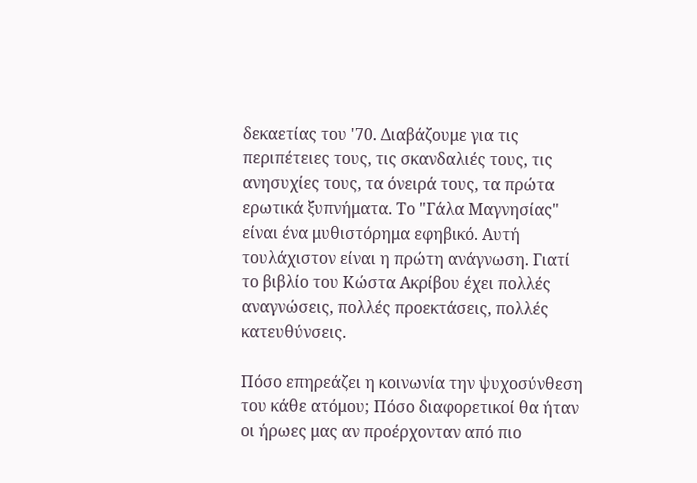δεκαετίας του '70. Διαβάζουμε για τις περιπέτειες τους, τις σκανδαλιές τους, τις ανησυχίες τους, τα όνειρά τους, τα πρώτα ερωτικά ξυπνήματα. Το "Γάλα Μαγνησίας" είναι ένα μυθιστόρημα εφηβικό. Αυτή τουλάχιστον είναι η πρώτη ανάγνωση. Γιατί το βιβλίο του Κώστα Ακρίβου έχει πολλές αναγνώσεις, πολλές προεκτάσεις, πολλές κατευθύνσεις.

Πόσο επηρεάζει η κοινωνία την ψυχοσύνθεση του κάθε ατόμου; Πόσο διαφορετικοί θα ήταν οι ήρωες μας αν προέρχονταν από πιο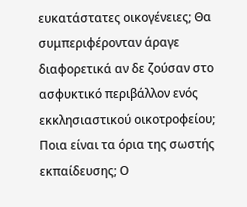ευκατάστατες οικογένειες; Θα συμπεριφέρονταν άραγε διαφορετικά αν δε ζούσαν στο ασφυκτικό περιβάλλον ενός εκκλησιαστικού οικοτροφείου; Ποια είναι τα όρια της σωστής εκπαίδευσης; Ο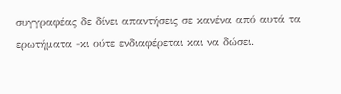συγγραφέας δε δίνει απαντήσεις σε κανένα από αυτά τα ερωτήματα -κι ούτε ενδιαφέρεται και να δώσει.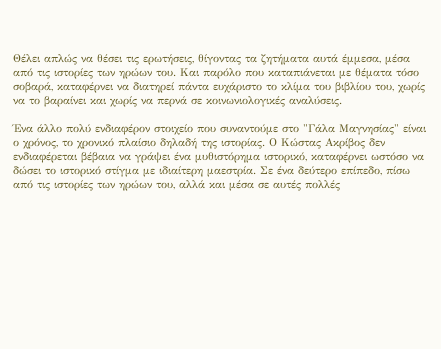Θέλει απλώς να θέσει τις ερωτήσεις, θίγοντας τα ζητήματα αυτά έμμεσα, μέσα από τις ιστορίες των ηρώων του. Και παρόλο που καταπιάνεται με θέματα τόσο σοβαρά, καταφέρνει να διατηρεί πάντα ευχάριστο το κλίμα του βιβλίου του, χωρίς να το βαραίνει και χωρίς να περνά σε κοινωνιολογικές αναλύσεις.

Ένα άλλο πολύ ενδιαφέρον στοιχείο που συναντούμε στο "Γάλα Μαγνησίας" είναι ο χρόνος, το χρονικό πλαίσιο δηλαδή της ιστορίας. Ο Κώστας Ακρίβος δεν ενδιαφέρεται βέβαια να γράψει ένα μυθιστόρημα ιστορικό, καταφέρνει ωστόσο να δώσει το ιστορικό στίγμα με ιδιαίτερη μαεστρία. Σε ένα δεύτερο επίπεδο, πίσω από τις ιστορίες των ηρώων του, αλλά και μέσα σε αυτές πολλές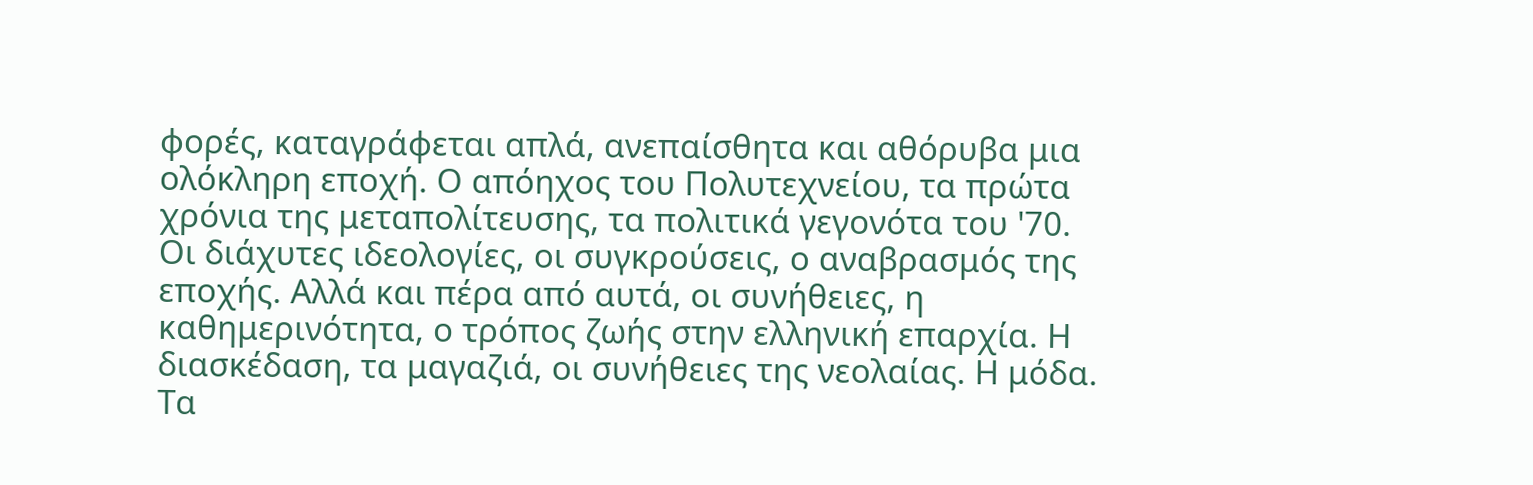φορές, καταγράφεται απλά, ανεπαίσθητα και αθόρυβα μια ολόκληρη εποχή. Ο απόηχος του Πολυτεχνείου, τα πρώτα χρόνια της μεταπολίτευσης, τα πολιτικά γεγονότα του '70. Οι διάχυτες ιδεολογίες, οι συγκρούσεις, ο αναβρασμός της εποχής. Αλλά και πέρα από αυτά, οι συνήθειες, η καθημερινότητα, ο τρόπος ζωής στην ελληνική επαρχία. Η διασκέδαση, τα μαγαζιά, οι συνήθειες της νεολαίας. Η μόδα. Τα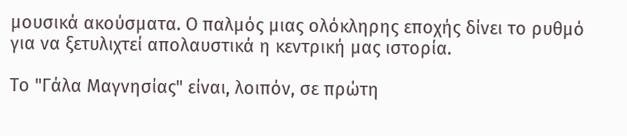μουσικά ακούσματα. Ο παλμός μιας ολόκληρης εποχής δίνει το ρυθμό για να ξετυλιχτεί απολαυστικά η κεντρική μας ιστορία.

Το "Γάλα Μαγνησίας" είναι, λοιπόν, σε πρώτη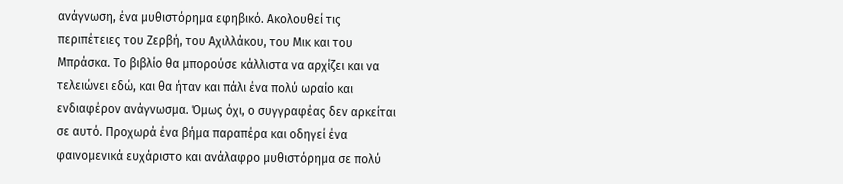ανάγνωση, ένα μυθιστόρημα εφηβικό. Ακολουθεί τις περιπέτειες του Ζερβή, του Αχιλλάκου, του Μικ και του Μπράσκα. Το βιβλίο θα μπορούσε κάλλιστα να αρχίζει και να τελειώνει εδώ, και θα ήταν και πάλι ένα πολύ ωραίο και ενδιαφέρον ανάγνωσμα. Όμως όχι, ο συγγραφέας δεν αρκείται σε αυτό. Προχωρά ένα βήμα παραπέρα και οδηγεί ένα φαινομενικά ευχάριστο και ανάλαφρο μυθιστόρημα σε πολύ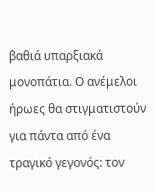βαθιά υπαρξιακά μονοπάτια. Ο ανέμελοι ήρωες θα στιγματιστούν για πάντα από ένα τραγικό γεγονός: τον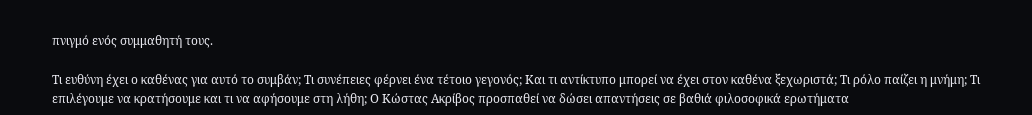πνιγμό ενός συμμαθητή τους.

Τι ευθύνη έχει ο καθένας για αυτό το συμβάν; Τι συνέπειες φέρνει ένα τέτοιο γεγονός; Και τι αντίκτυπο μπορεί να έχει στον καθένα ξεχωριστά; Τι ρόλο παίζει η μνήμη; Τι επιλέγουμε να κρατήσουμε και τι να αφήσουμε στη λήθη; Ο Κώστας Ακρίβος προσπαθεί να δώσει απαντήσεις σε βαθιά φιλοσοφικά ερωτήματα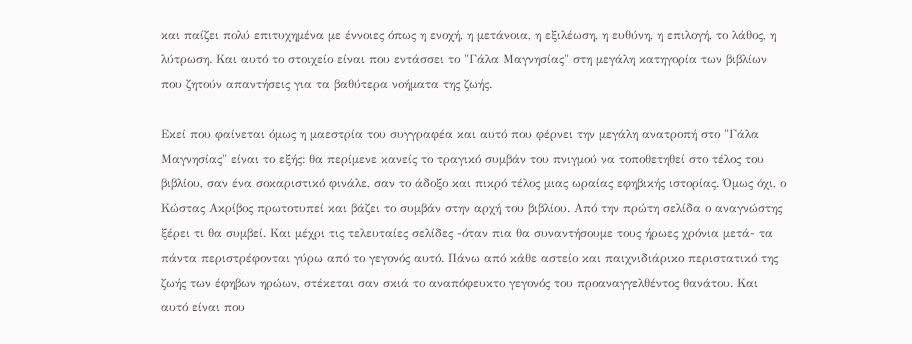και παίζει πολύ επιτυχημένα με έννοιες όπως η ενοχή, η μετάνοια, η εξιλέωση, η ευθύνη, η επιλογή, το λάθος, η λύτρωση. Και αυτό το στοιχείο είναι που εντάσσει το "Γάλα Μαγνησίας" στη μεγάλη κατηγορία των βιβλίων που ζητούν απαντήσεις για τα βαθύτερα νοήματα της ζωής.

Εκεί που φαίνεται όμως η μαεστρία του συγγραφέα και αυτό που φέρνει την μεγάλη ανατροπή στο "Γάλα Μαγνησίας" είναι το εξής: θα περίμενε κανείς το τραγικό συμβάν του πνιγμού να τοποθετηθεί στο τέλος του βιβλίου, σαν ένα σοκαριστικό φινάλε, σαν το άδοξο και πικρό τέλος μιας ωραίας εφηβικής ιστορίας. Όμως όχι, ο Κώστας Ακρίβος πρωτοτυπεί και βάζει το συμβάν στην αρχή του βιβλίου. Από την πρώτη σελίδα ο αναγνώστης ξέρει τι θα συμβεί. Και μέχρι τις τελευταίες σελίδες -όταν πια θα συναντήσουμε τους ήρωες χρόνια μετά- τα πάντα περιστρέφονται γύρω από το γεγονός αυτό. Πάνω από κάθε αστείο και παιχνιδιάρικο περιστατικό της ζωής των έφηβων ηρώων, στέκεται σαν σκιά το αναπόφευκτο γεγονός του προαναγγελθέντος θανάτου. Και αυτό είναι που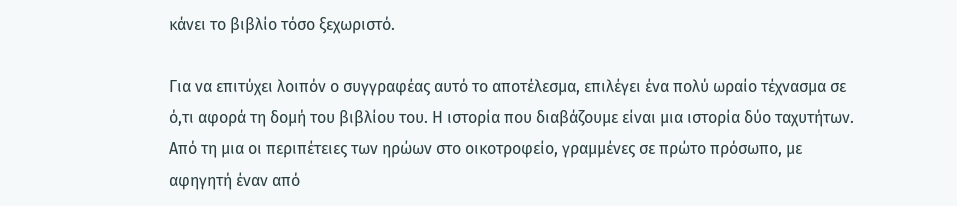κάνει το βιβλίο τόσο ξεχωριστό.

Για να επιτύχει λοιπόν ο συγγραφέας αυτό το αποτέλεσμα, επιλέγει ένα πολύ ωραίο τέχνασμα σε ό,τι αφορά τη δομή του βιβλίου του. Η ιστορία που διαβάζουμε είναι μια ιστορία δύο ταχυτήτων. Από τη μια οι περιπέτειες των ηρώων στο οικοτροφείο, γραμμένες σε πρώτο πρόσωπο, με αφηγητή έναν από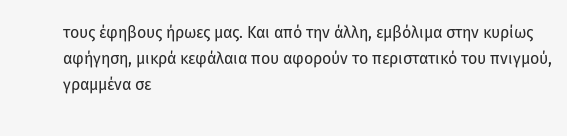τους έφηβους ήρωες μας. Και από την άλλη, εμβόλιμα στην κυρίως αφήγηση, μικρά κεφάλαια που αφορούν το περιστατικό του πνιγμού, γραμμένα σε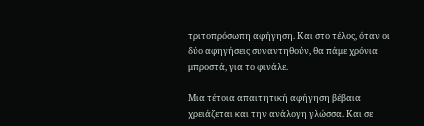τριτοπρόσωπη αφήγηση. Και στο τέλος, όταν οι δύο αφηγήσεις συναντηθούν, θα πάμε χρόνια μπροστά, για το φινάλε.

Μια τέτοια απαιτητική αφήγηση βέβαια χρειάζεται και την ανάλογη γλώσσα. Και σε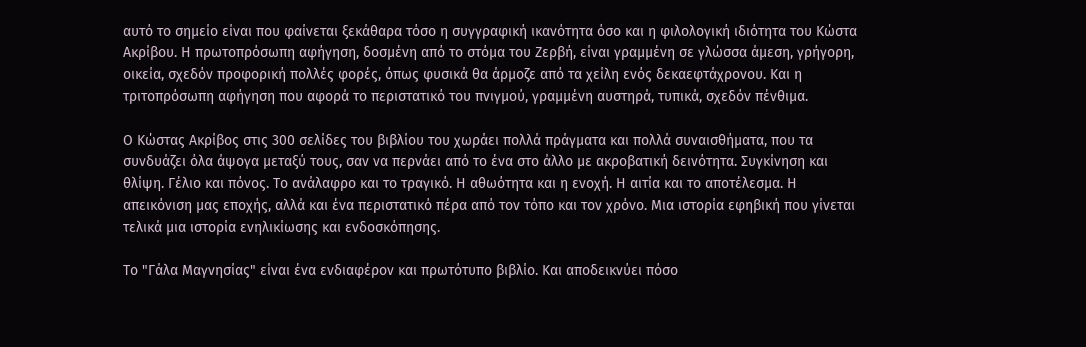αυτό το σημείο είναι που φαίνεται ξεκάθαρα τόσο η συγγραφική ικανότητα όσο και η φιλολογική ιδιότητα του Κώστα Ακρίβου. Η πρωτοπρόσωπη αφήγηση, δοσμένη από το στόμα του Ζερβή, είναι γραμμένη σε γλώσσα άμεση, γρήγορη, οικεία, σχεδόν προφορική πολλές φορές, όπως φυσικά θα άρμοζε από τα χείλη ενός δεκαεφτάχρονου. Και η τριτοπρόσωπη αφήγηση που αφορά το περιστατικό του πνιγμού, γραμμένη αυστηρά, τυπικά, σχεδόν πένθιμα.

Ο Κώστας Ακρίβος στις 300 σελίδες του βιβλίου του χωράει πολλά πράγματα και πολλά συναισθήματα, που τα συνδυάζει όλα άψογα μεταξύ τους, σαν να περνάει από το ένα στο άλλο με ακροβατική δεινότητα. Συγκίνηση και θλίψη. Γέλιο και πόνος. Το ανάλαφρο και το τραγικό. Η αθωότητα και η ενοχή. Η αιτία και το αποτέλεσμα. Η απεικόνιση μας εποχής, αλλά και ένα περιστατικό πέρα από τον τόπο και τον χρόνο. Μια ιστορία εφηβική που γίνεται τελικά μια ιστορία ενηλικίωσης και ενδοσκόπησης.

Το "Γάλα Μαγνησίας" είναι ένα ενδιαφέρον και πρωτότυπο βιβλίο. Και αποδεικνύει πόσο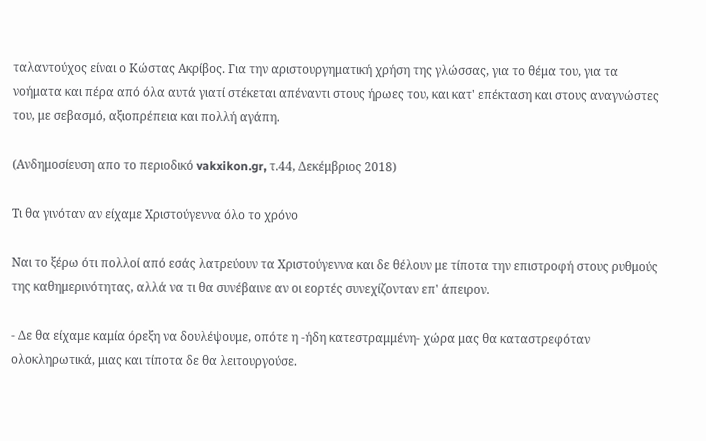ταλαντούχος είναι ο Κώστας Ακρίβος. Για την αριστουργηματική χρήση της γλώσσας, για το θέμα του, για τα νοήματα και πέρα από όλα αυτά γιατί στέκεται απέναντι στους ήρωες του, και κατ' επέκταση και στους αναγνώστες του, με σεβασμό, αξιοπρέπεια και πολλή αγάπη.

(Ανδημοσίευση απο το περιοδικό vakxikon.gr, τ.44, Δεκέμβριος 2018)

Τι θα γινόταν αν είχαμε Χριστούγεννα όλο το χρόνο

Ναι το ξέρω ότι πολλοί από εσάς λατρεύουν τα Χριστούγεννα και δε θέλουν με τίποτα την επιστροφή στους ρυθμούς της καθημερινότητας, αλλά να τι θα συνέβαινε αν οι εορτές συνεχίζονταν επ' άπειρον.

- Δε θα είχαμε καμία όρεξη να δουλέψουμε, οπότε η -ήδη κατεστραμμένη- χώρα μας θα καταστρεφόταν ολοκληρωτικά, μιας και τίποτα δε θα λειτουργούσε.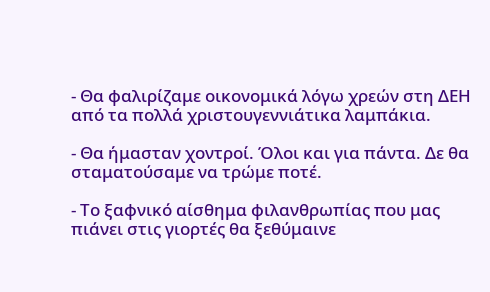- Θα φαλιρίζαμε οικονομικά λόγω χρεών στη ΔΕΗ από τα πολλά χριστουγεννιάτικα λαμπάκια.

- Θα ήμασταν χοντροί. Όλοι και για πάντα. Δε θα σταματούσαμε να τρώμε ποτέ.

- Το ξαφνικό αίσθημα φιλανθρωπίας που μας πιάνει στις γιορτές θα ξεθύμαινε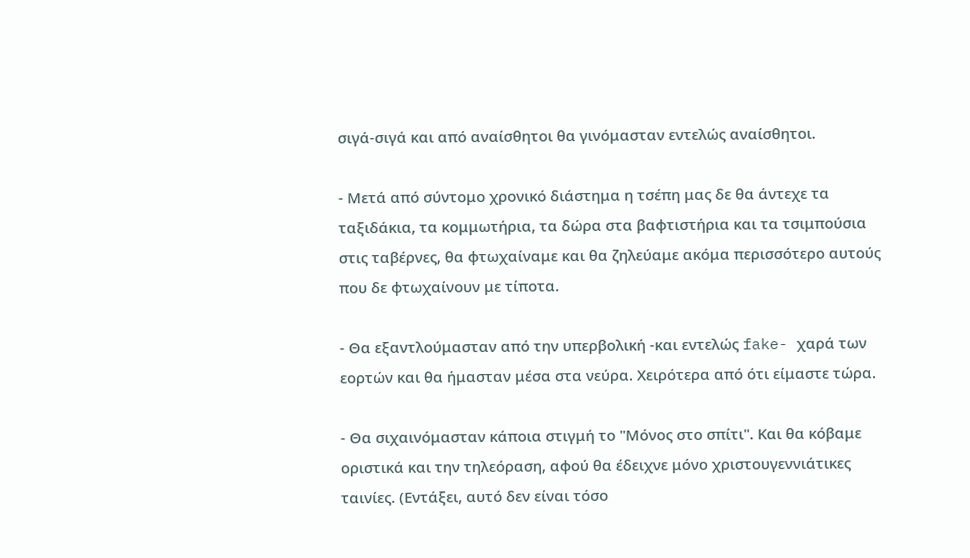σιγά-σιγά και από αναίσθητοι θα γινόμασταν εντελώς αναίσθητοι.

- Μετά από σύντομο χρονικό διάστημα η τσέπη μας δε θα άντεχε τα ταξιδάκια, τα κομμωτήρια, τα δώρα στα βαφτιστήρια και τα τσιμπούσια στις ταβέρνες, θα φτωχαίναμε και θα ζηλεύαμε ακόμα περισσότερο αυτούς που δε φτωχαίνουν με τίποτα.

- Θα εξαντλούμασταν από την υπερβολική -και εντελώς fake- χαρά των εορτών και θα ήμασταν μέσα στα νεύρα. Χειρότερα από ότι είμαστε τώρα.

- Θα σιχαινόμασταν κάποια στιγμή το "Μόνος στο σπίτι". Και θα κόβαμε οριστικά και την τηλεόραση, αφού θα έδειχνε μόνο χριστουγεννιάτικες ταινίες. (Εντάξει, αυτό δεν είναι τόσο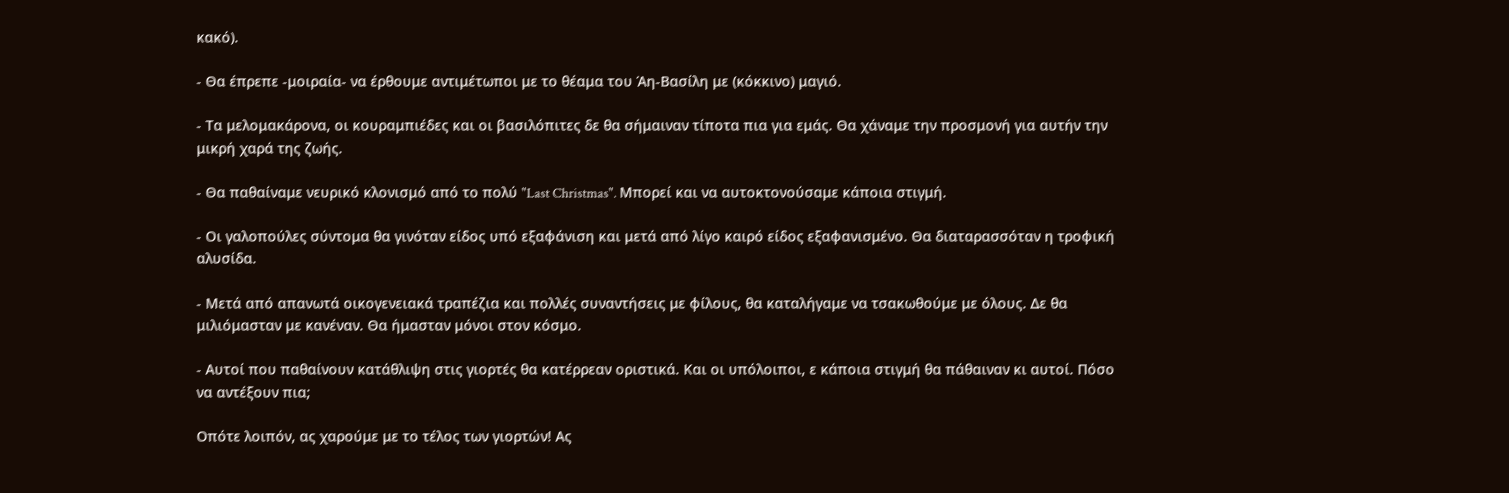κακό).

- Θα έπρεπε -μοιραία- να έρθουμε αντιμέτωποι με το θέαμα του Άη-Βασίλη με (κόκκινο) μαγιό.

- Τα μελομακάρονα, οι κουραμπιέδες και οι βασιλόπιτες δε θα σήμαιναν τίποτα πια για εμάς. Θα χάναμε την προσμονή για αυτήν την μικρή χαρά της ζωής.

- Θα παθαίναμε νευρικό κλονισμό από το πολύ "Last Christmas". Μπορεί και να αυτοκτονούσαμε κάποια στιγμή.

- Οι γαλοπούλες σύντομα θα γινόταν είδος υπό εξαφάνιση και μετά από λίγο καιρό είδος εξαφανισμένο. Θα διαταρασσόταν η τροφική αλυσίδα.

- Μετά από απανωτά οικογενειακά τραπέζια και πολλές συναντήσεις με φίλους, θα καταλήγαμε να τσακωθούμε με όλους. Δε θα μιλιόμασταν με κανέναν. Θα ήμασταν μόνοι στον κόσμο.

- Αυτοί που παθαίνουν κατάθλιψη στις γιορτές θα κατέρρεαν οριστικά. Και οι υπόλοιποι, ε κάποια στιγμή θα πάθαιναν κι αυτοί. Πόσο να αντέξουν πια;

Οπότε λοιπόν, ας χαρούμε με το τέλος των γιορτών! Ας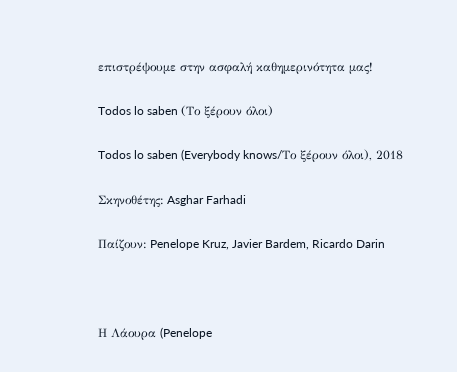επιστρέψουμε στην ασφαλή καθημερινότητα μας!

Todos lo saben (Το ξέρουν όλοι)

Todos lo saben (Everybody knows/Το ξέρουν όλοι), 2018

Σκηνοθέτης: Asghar Farhadi

Παίζουν: Penelope Kruz, Javier Bardem, Ricardo Darin



Η Λάουρα (Penelope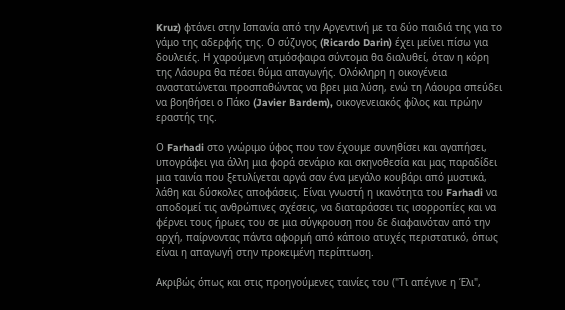Kruz) φτάνει στην Ισπανία από την Αργεντινή με τα δύο παιδιά της για το γάμο της αδερφής της. Ο σύζυγος (Ricardo Darin) έχει μείνει πίσω για δουλειές. Η χαρούμενη ατμόσφαιρα σύντομα θα διαλυθεί, όταν η κόρη της Λάουρα θα πέσει θύμα απαγωγής. Ολόκληρη η οικογένεια αναστατώνεται προσπαθώντας να βρει μια λύση, ενώ τη Λάουρα σπεύδει να βοηθήσει ο Πάκο (Javier Bardem), οικογενειακός φίλος και πρώην εραστής της.

Ο Farhadi στο γνώριμο ύφος που τον έχουμε συνηθίσει και αγαπήσει, υπογράφει για άλλη μια φορά σενάριο και σκηνοθεσία και μας παραδίδει μια ταινία που ξετυλίγεται αργά σαν ένα μεγάλο κουβάρι από μυστικά, λάθη και δύσκολες αποφάσεις. Είναι γνωστή η ικανότητα του Farhadi να αποδομεί τις ανθρώπινες σχέσεις, να διαταράσσει τις ισορροπίες και να φέρνει τους ήρωες του σε μια σύγκρουση που δε διαφαινόταν από την αρχή, παίρνοντας πάντα αφορμή από κάποιο ατυχές περιστατικό, όπως είναι η απαγωγή στην προκειμένη περίπτωση.

Ακριβώς όπως και στις προηγούμενες ταινίες του ("Τι απέγινε η Έλι",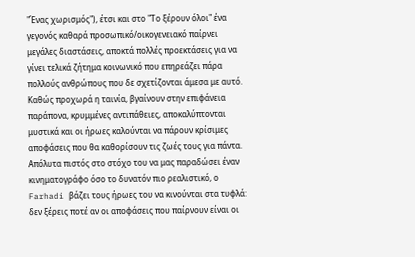"Ένας χωρισμός"), έτσι και στο "Το ξέρουν όλοι" ένα γεγονός καθαρά προσωπικό/οικογενειακό παίρνει μεγάλες διαστάσεις, αποκτά πολλές προεκτάσεις για να γίνει τελικά ζήτημα κοινωνικό που επηρεάζει πάρα πολλούς ανθρώπους που δε σχετίζονται άμεσα με αυτό. Καθώς προχωρά η ταινία, βγαίνουν στην επιφάνεια παράπονα, κρυμμένες αντιπάθειες, αποκαλύπτονται μυστικά και οι ήρωες καλούνται να πάρουν κρίσιμες αποφάσεις που θα καθορίσουν τις ζωές τους για πάντα. Απόλυτα πιστός στο στόχο του να μας παραδώσει έναν κινηματογράφο όσο το δυνατόν πιο ρεαλιστικό, ο Farhadi βάζει τους ήρωες του να κινούνται στα τυφλά: δεν ξέρεις ποτέ αν οι αποφάσεις που παίρνουν είναι οι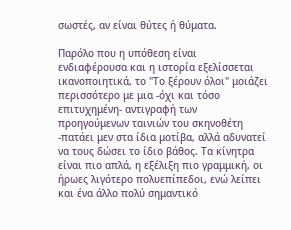σωστές, αν είναι θύτες ή θύματα.

Παρόλο που η υπόθεση είναι ενδιαφέρουσα και η ιστορία εξελίσσεται ικανοποιητικά, το "Το ξέρουν όλοι" μοιάζει περισσότερο με μια -όχι και τόσο επιτυχημένη- αντιγραφή των προηγούμενων ταινιών του σκηνοθέτη -πατάει μεν στα ίδια μοτίβα, αλλά αδυνατεί να τους δώσει το ίδιο βάθος. Τα κίνητρα είναι πιο απλά, η εξέλιξη πιο γραμμική, οι ήρωες λιγότερο πολυεπίπεδοι, ενώ λείπει και ένα άλλο πολύ σημαντικό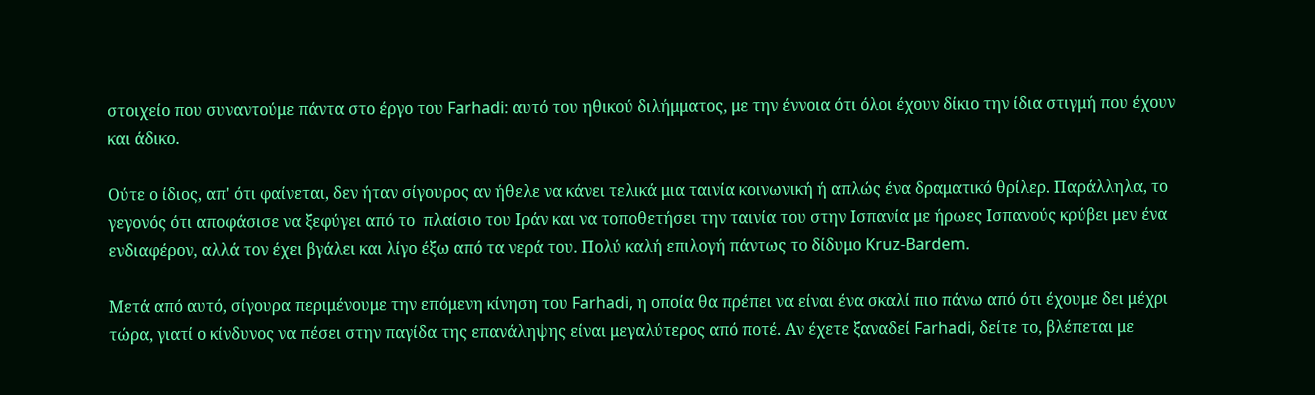στοιχείο που συναντούμε πάντα στο έργο του Farhadi: αυτό του ηθικού διλήμματος, με την έννοια ότι όλοι έχουν δίκιο την ίδια στιγμή που έχουν και άδικο.

Ούτε ο ίδιος, απ' ότι φαίνεται, δεν ήταν σίγουρος αν ήθελε να κάνει τελικά μια ταινία κοινωνική ή απλώς ένα δραματικό θρίλερ. Παράλληλα, το γεγονός ότι αποφάσισε να ξεφύγει από το  πλαίσιο του Ιράν και να τοποθετήσει την ταινία του στην Ισπανία με ήρωες Ισπανούς κρύβει μεν ένα ενδιαφέρον, αλλά τον έχει βγάλει και λίγο έξω από τα νερά του. Πολύ καλή επιλογή πάντως το δίδυμο Kruz-Bardem.

Μετά από αυτό, σίγουρα περιμένουμε την επόμενη κίνηση του Farhadi, η οποία θα πρέπει να είναι ένα σκαλί πιο πάνω από ότι έχουμε δει μέχρι τώρα, γιατί ο κίνδυνος να πέσει στην παγίδα της επανάληψης είναι μεγαλύτερος από ποτέ. Αν έχετε ξαναδεί Farhadi, δείτε το, βλέπεται με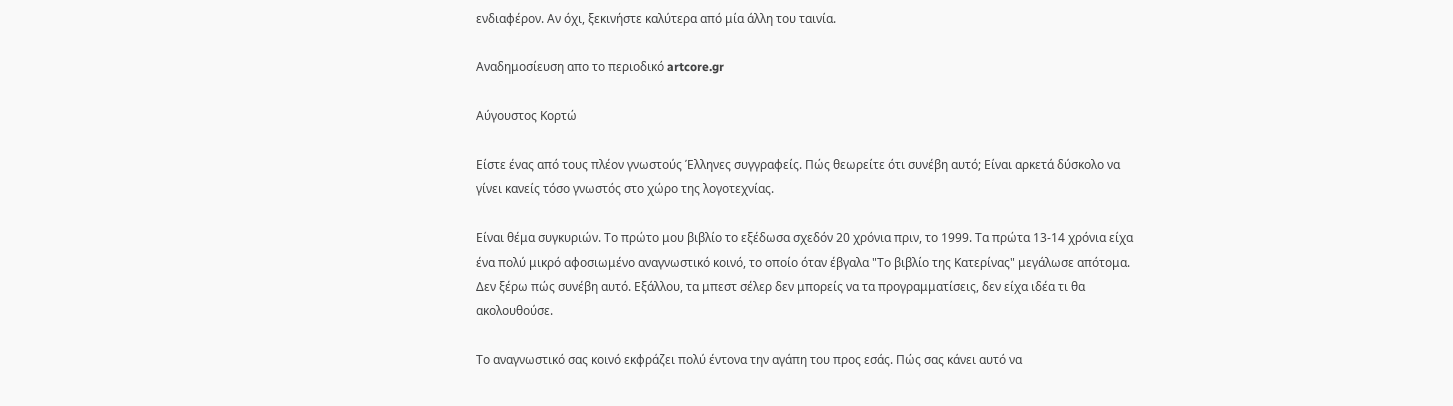ενδιαφέρον. Αν όχι, ξεκινήστε καλύτερα από μία άλλη του ταινία.

Αναδημοσίευση απο το περιοδικό artcore.gr

Αύγουστος Κορτώ

Είστε ένας από τους πλέον γνωστούς Έλληνες συγγραφείς. Πώς θεωρείτε ότι συνέβη αυτό; Είναι αρκετά δύσκολο να γίνει κανείς τόσο γνωστός στο χώρο της λογοτεχνίας.

Είναι θέμα συγκυριών. Το πρώτο μου βιβλίο το εξέδωσα σχεδόν 20 χρόνια πριν, το 1999. Τα πρώτα 13-14 χρόνια είχα ένα πολύ μικρό αφοσιωμένο αναγνωστικό κοινό, το οποίο όταν έβγαλα "Το βιβλίο της Κατερίνας" μεγάλωσε απότομα. Δεν ξέρω πώς συνέβη αυτό. Εξάλλου, τα μπεστ σέλερ δεν μπορείς να τα προγραμματίσεις, δεν είχα ιδέα τι θα ακολουθούσε.

Το αναγνωστικό σας κοινό εκφράζει πολύ έντονα την αγάπη του προς εσάς. Πώς σας κάνει αυτό να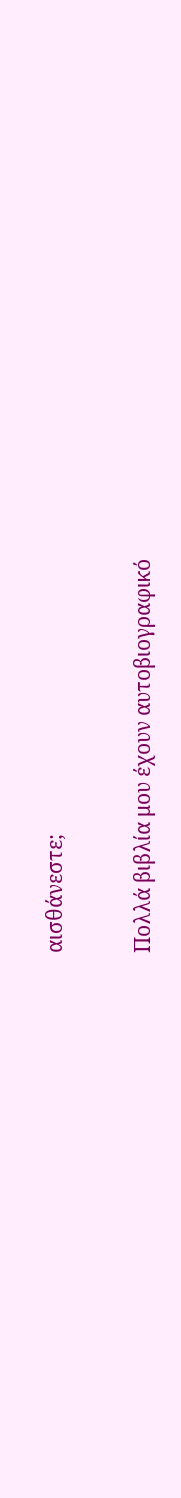αισθάνεστε;

Πολλά βιβλία μου έχουν αυτοβιογραφικό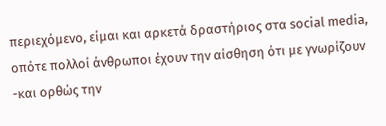περιεχόμενο, είμαι και αρκετά δραστήριος στα social media, οπότε πολλοί άνθρωποι έχουν την αίσθηση ότι με γνωρίζουν -και ορθώς την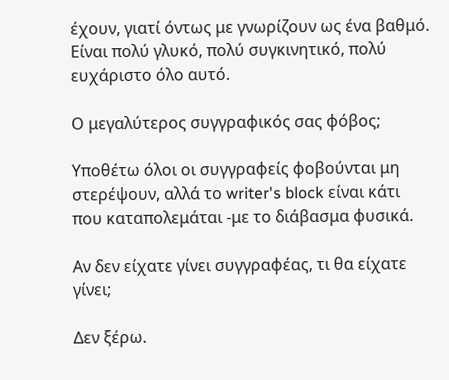έχουν, γιατί όντως με γνωρίζουν ως ένα βαθμό. Είναι πολύ γλυκό, πολύ συγκινητικό, πολύ ευχάριστο όλο αυτό.

Ο μεγαλύτερος συγγραφικός σας φόβος;

Υποθέτω όλοι οι συγγραφείς φοβούνται μη στερέψουν, αλλά το writer's block είναι κάτι που καταπολεμάται -με το διάβασμα φυσικά.

Αν δεν είχατε γίνει συγγραφέας, τι θα είχατε γίνει;

Δεν ξέρω.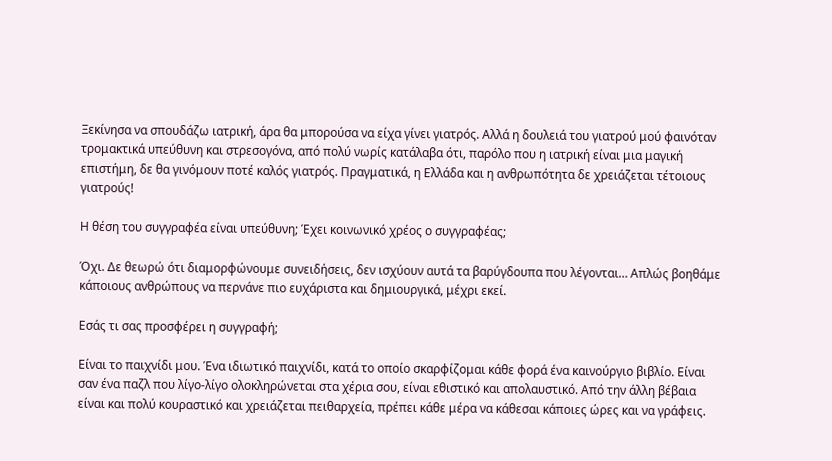Ξεκίνησα να σπουδάζω ιατρική, άρα θα μπορούσα να είχα γίνει γιατρός. Αλλά η δουλειά του γιατρού μού φαινόταν τρομακτικά υπεύθυνη και στρεσογόνα, από πολύ νωρίς κατάλαβα ότι, παρόλο που η ιατρική είναι μια μαγική επιστήμη, δε θα γινόμουν ποτέ καλός γιατρός. Πραγματικά, η Ελλάδα και η ανθρωπότητα δε χρειάζεται τέτοιους γιατρούς!

Η θέση του συγγραφέα είναι υπεύθυνη; Έχει κοινωνικό χρέος ο συγγραφέας;

Όχι. Δε θεωρώ ότι διαμορφώνουμε συνειδήσεις, δεν ισχύουν αυτά τα βαρύγδουπα που λέγονται… Απλώς βοηθάμε κάποιους ανθρώπους να περνάνε πιο ευχάριστα και δημιουργικά, μέχρι εκεί.

Εσάς τι σας προσφέρει η συγγραφή;

Είναι το παιχνίδι μου. Ένα ιδιωτικό παιχνίδι, κατά το οποίο σκαρφίζομαι κάθε φορά ένα καινούργιο βιβλίο. Είναι σαν ένα παζλ που λίγο-λίγο ολοκληρώνεται στα χέρια σου, είναι εθιστικό και απολαυστικό. Από την άλλη βέβαια είναι και πολύ κουραστικό και χρειάζεται πειθαρχεία, πρέπει κάθε μέρα να κάθεσαι κάποιες ώρες και να γράφεις.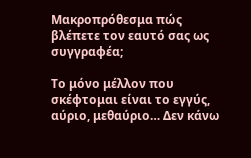Μακροπρόθεσμα πώς βλέπετε τον εαυτό σας ως συγγραφέα;

Το μόνο μέλλον που σκέφτομαι είναι το εγγύς, αύριο, μεθαύριο… Δεν κάνω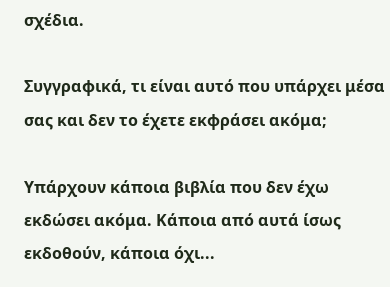σχέδια.

Συγγραφικά, τι είναι αυτό που υπάρχει μέσα σας και δεν το έχετε εκφράσει ακόμα;

Υπάρχουν κάποια βιβλία που δεν έχω εκδώσει ακόμα. Κάποια από αυτά ίσως εκδοθούν, κάποια όχι...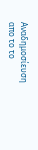Αναδημοσίευση απο το το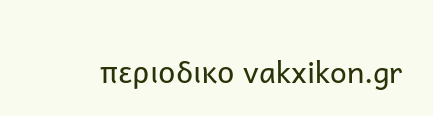περιοδικο vakxikon.gr